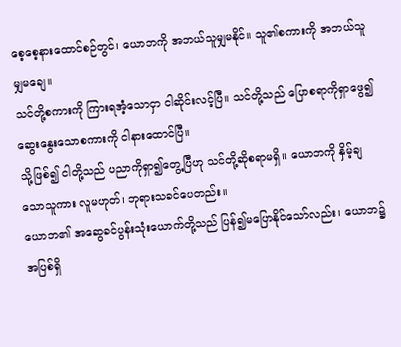စေ့စေ့နားထောင်စဉ်တွင်၊ ယောဘကို အဘယ်သူမျှမနိုင်။ သူ၏စကားကို အဘယ်သူမျှမချေ။
သင်တို့စကားကို ကြားရအံ့သောငှာ ငါဆိုင်းလင့်ပြီ။ သင်တို့သည် ပြောစရာကိုရှာဖွေ၍ ဆွေးနွေးသောစကားကို ငါနားထောင်ပြီ။
သို့ဖြစ်၍ ငါတို့သည် ပညာကိုရှာ၍တွေ့ပြီဟု သင်တို့ဆိုစရာမရှိ။ ယောဘကို နှိမ့်ချသောသူကား လူမဟုတ်၊ ဘုရားသခင်ပေတည်း။
ယောဘ၏ အဆွေခင်ပွန်းသုံးယောက်တို့သည် ပြန်၍မပြောနိုင်သော်လည်း၊ ယောဘ၌ အပြစ်ရှိ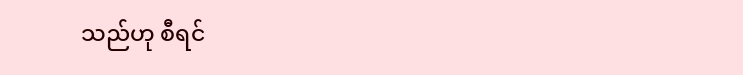သည်ဟု စီရင်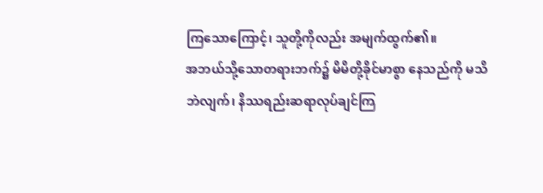ကြသောကြောင့်၊ သူတို့ကိုလည်း အမျက်ထွက်၏။
အဘယ်သို့သောတရားဘက်၌ မိမိတို့ခိုင်မာစွာ နေသည်ကို မသိဘဲလျက်၊ နိဿရည်းဆရာလုပ်ချင်ကြ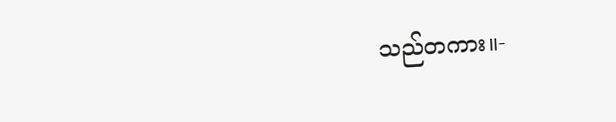သည်တကား။-